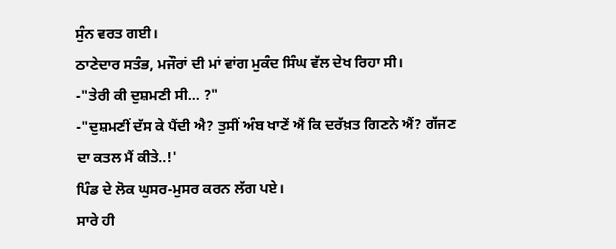ਸੁੰਨ ਵਰਤ ਗਈ।
ਠਾਣੇਦਾਰ ਸਤੰਭ, ਮਜੌਰਾਂ ਦੀ ਮਾਂ ਵਾਂਗ ਮੁਕੰਦ ਸਿੰਘ ਵੱਲ ਦੇਖ ਰਿਹਾ ਸੀ।
-"ਤੇਰੀ ਕੀ ਦੁਸ਼ਮਣੀ ਸੀ... ?"
-"ਦੁਸ਼ਮਣੀਂ ਦੱਸ ਕੇ ਪੈਂਦੀ ਐ? ਤੁਸੀਂ ਅੰਬ ਖਾਣੇਂ ਐਂ ਕਿ ਦਰੱਖ਼ਤ ਗਿਣਨੇ ਐਂ? ਗੱਜਣ ਦਾ ਕਤਲ ਮੈਂ ਕੀਤੇ..!'
ਪਿੰਡ ਦੇ ਲੋਕ ਘੁਸਰ-ਮੁਸਰ ਕਰਨ ਲੱਗ ਪਏ।
ਸਾਰੇ ਹੀ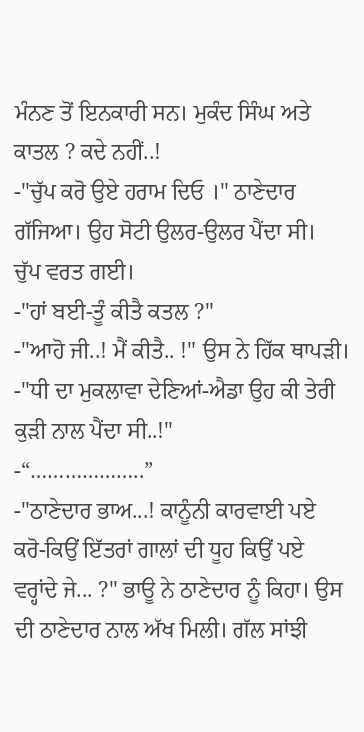ਮੰਨਣ ਤੋਂ ਇਨਕਾਰੀ ਸਨ। ਮੁਕੰਦ ਸਿੰਘ ਅਤੇ ਕਾਤਲ ? ਕਦੇ ਨਹੀਂ..!
-"ਚੁੱਪ ਕਰੋ ਉਏ ਹਰਾਮ ਦਿਓ ।" ਠਾਣੇਦਾਰ ਗੱਜਿਆ। ਉਹ ਸੋਟੀ ਉਲਰ-ਉਲਰ ਪੈਂਦਾ ਸੀ।
ਚੁੱਪ ਵਰਤ ਗਈ।
-"ਹਾਂ ਬਈ-ਤੂੰ ਕੀਤੈ ਕਤਲ ?"
-"ਆਹੋ ਜੀ..! ਮੈਂ ਕੀਤੈ.. !" ਉਸ ਨੇ ਹਿੱਕ ਥਾਪੜੀ।
-"ਧੀ ਦਾ ਮੁਕਲਾਵਾ ਦੇਣਿਆਂ-ਐਡਾ ਉਹ ਕੀ ਤੇਰੀ ਕੁੜੀ ਨਾਲ ਪੈਂਦਾ ਸੀ..!"
-“………………..”
-"ਠਾਣੇਦਾਰ ਭਾਅ...! ਕਾਨੂੰਨੀ ਕਾਰਵਾਈ ਪਏ ਕਰੋ-ਕਿਉਂ ਇੱਤਰਾਂ ਗਾਲਾਂ ਦੀ ਧੂਹ ਕਿਉਂ ਪਏ ਵਰ੍ਹਾਂਦੇ ਜੇ... ?" ਭਾਊ ਨੇ ਠਾਣੇਦਾਰ ਨੂੰ ਕਿਹਾ। ਉਸ ਦੀ ਠਾਣੇਦਾਰ ਨਾਲ ਅੱਖ ਮਿਲੀ। ਗੱਲ ਸਾਂਝੀ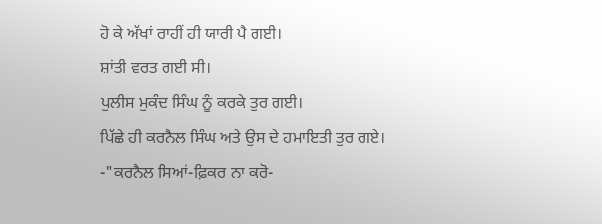ਹੋ ਕੇ ਅੱਖਾਂ ਰਾਹੀਂ ਹੀ ਯਾਰੀ ਪੈ ਗਈ।
ਸ਼ਾਂਤੀ ਵਰਤ ਗਈ ਸੀ।
ਪੁਲੀਸ ਮੁਕੰਦ ਸਿੰਘ ਨੂੰ ਕਰਕੇ ਤੁਰ ਗਈ।
ਪਿੱਛੇ ਹੀ ਕਰਨੈਲ ਸਿੰਘ ਅਤੇ ਉਸ ਦੇ ਹਮਾਇਤੀ ਤੁਰ ਗਏ।
-"ਕਰਨੈਲ ਸਿਆਂ-ਫ਼ਿਕਰ ਨਾ ਕਰੋ-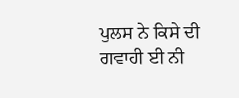ਪੁਲਸ ਨੇ ਕਿਸੇ ਦੀ ਗਵਾਹੀ ਈ ਨੀ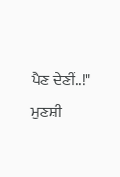ਪੈਣ ਦੇਣੀਂ..!" ਮੁਣਸ਼ੀ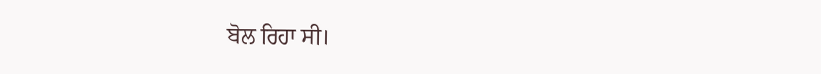ਬੋਲ ਰਿਹਾ ਸੀ।